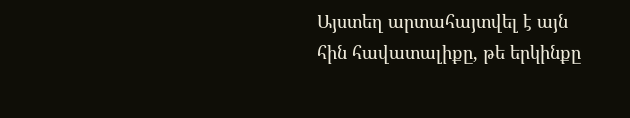Այստեղ արտահայտվել է այն հին հավատալիքը, թե երկինքը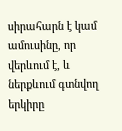սիրահարն է կամ ամուսինը, որ վերևում է, և ներքևում գտնվող երկիրը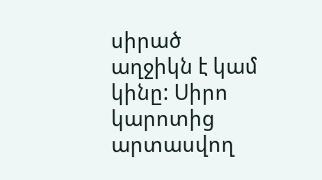սիրած աղջիկն է կամ կինը: Սիրո կարոտից արտասվող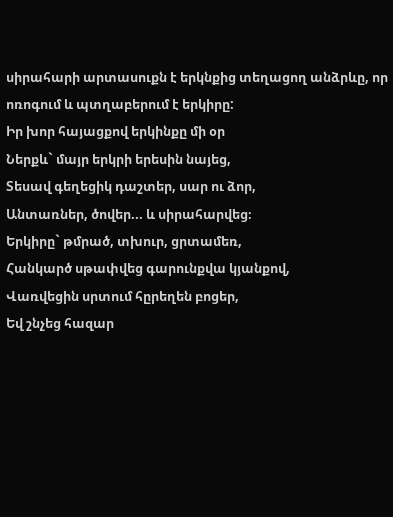սիրահարի արտասուքն է երկնքից տեղացող անձրևը, որ ոռոգում և պտղաբերում է երկիրը:
Իր խոր հայացքով երկինքը մի օր
Ներքև` մայր երկրի երեսին նայեց,
Տեսավ գեղեցիկ դաշտեր, սար ու ձոր,
Անտառներ, ծովեր... և սիրահարվեց։
Երկիրը` թմրած, տխուր, ցրտամեռ,
Հանկարծ սթափվեց գարունքվա կյանքով,
Վառվեցին սրտում հըրեղեն բոցեր,
Եվ շնչեց հազար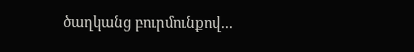ծաղկանց բուրմունքով...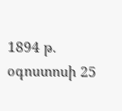1894 թ. օգոստոսի 25